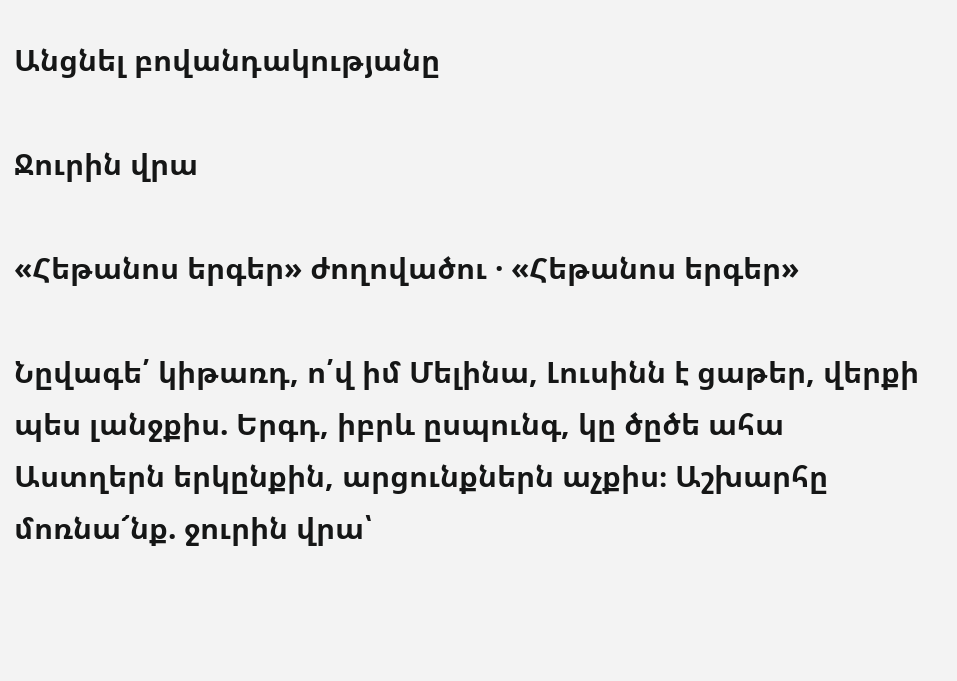Անցնել բովանդակությանը

Ջուրին վրա

«Հեթանոս երգեր» ժողովածու · «Հեթանոս երգեր»

Նըվագե՛ կիթառդ, ո՛վ իմ Մելինա, Լուսինն է ցաթեր, վերքի պես լանջքիս. Երգդ, իբրև ըսպունգ, կը ծըծե ահա Աստղերն երկընքին, արցունքներն աչքիս։ Աշխարհը մոռնա՜նք. ջուրին վրա՝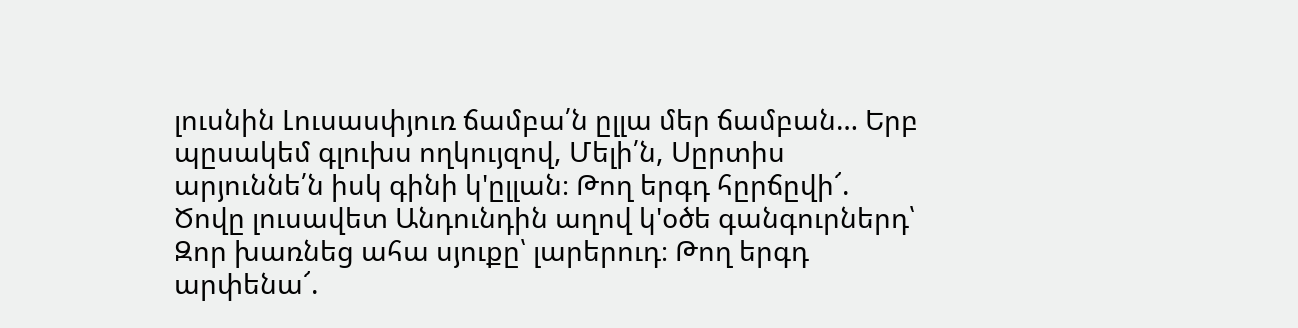լուսնին Լուսասփյուռ ճամբա՛ն ըլլա մեր ճամբան… Երբ պըսակեմ գլուխս ողկույզով, Մելի՛ն, Սըրտիս արյուննե՛ն իսկ գինի կ'ըլլան։ Թող երգդ հըրճըվի՜. Ծովը լուսավետ Անդունդին աղով կ'օծե գանգուրներդ՝ Զոր խառնեց ահա սյուքը՝ լարերուդ։ Թող երգդ արփենա՜.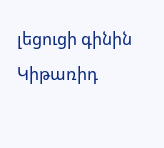լեցուցի գինին Կիթառիդ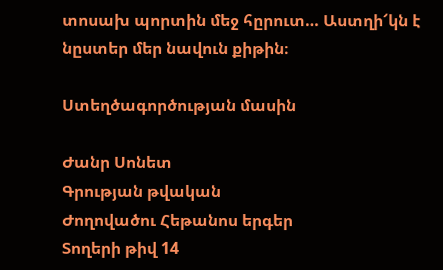տոսախ պորտին մեջ հըրուտ… Աստղի՜կն է նըստեր մեր նավուն քիթին։

Ստեղծագործության մասին

Ժանր Սոնետ
Գրության թվական
Ժողովածու Հեթանոս երգեր
Տողերի թիվ 14